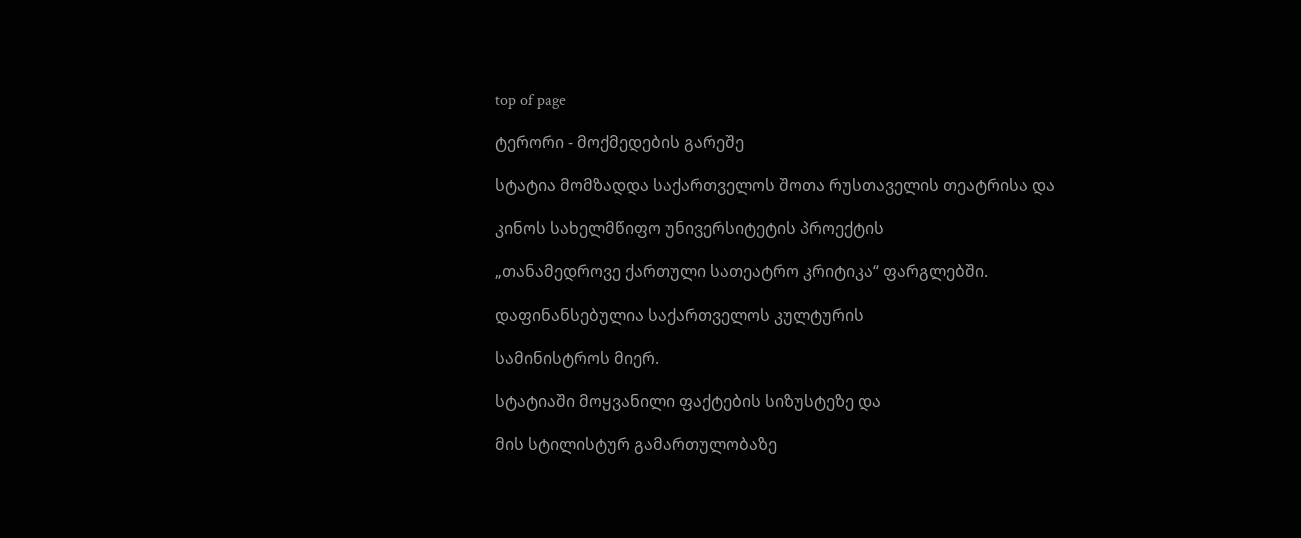top of page

ტერორი - მოქმედების გარეშე

სტატია მომზადდა საქართველოს შოთა რუსთაველის თეატრისა და

კინოს სახელმწიფო უნივერსიტეტის პროექტის

„თანამედროვე ქართული სათეატრო კრიტიკა“ ფარგლებში.

დაფინანსებულია საქართველოს კულტურის

სამინისტროს მიერ.

სტატიაში მოყვანილი ფაქტების სიზუსტეზე და

მის სტილისტურ გამართულობაზე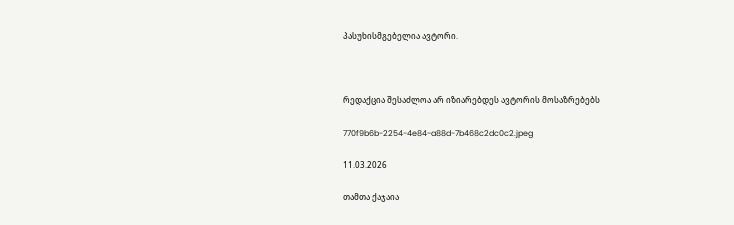პასუხისმგებელია ავტორი.



რედაქცია შესაძლოა არ იზიარებდეს ავტორის მოსაზრებებს

770f9b6b-2254-4e84-a88d-7b468c2dc0c2.jpeg

11.03.2026

თამთა ქაჯაია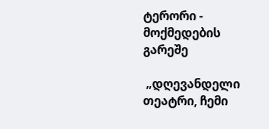ტერორი - მოქმედების გარეშე

 „დღევანდელი თეატრი, ჩემი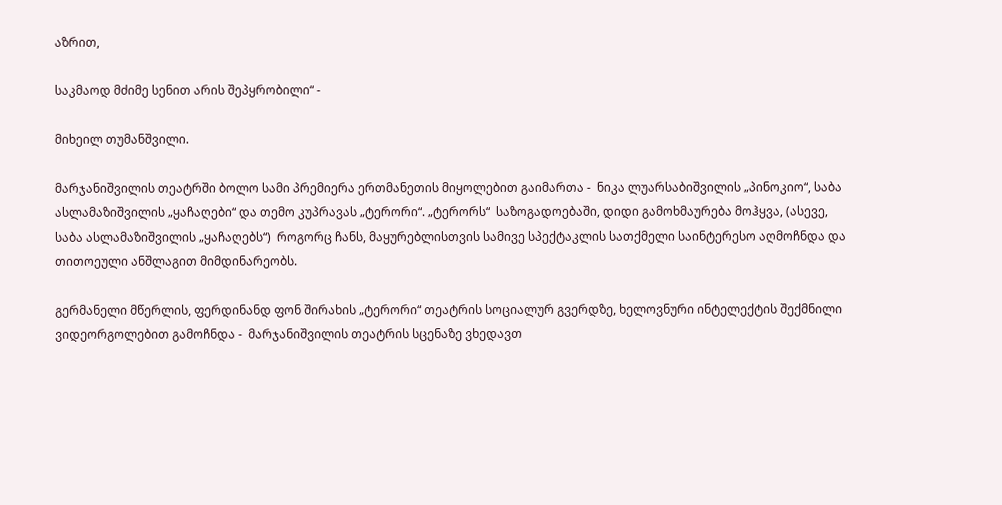აზრით,

საკმაოდ მძიმე სენით არის შეპყრობილი“ -

მიხეილ თუმანშვილი.

მარჯანიშვილის თეატრში ბოლო სამი პრემიერა ერთმანეთის მიყოლებით გაიმართა -  ნიკა ლუარსაბიშვილის „პინოკიო“, საბა ასლამაზიშვილის „ყაჩაღები“ და თემო კუპრავას „ტერორი“. „ტერორს“  საზოგადოებაში, დიდი გამოხმაურება მოჰყვა, (ასევე, საბა ასლამაზიშვილის „ყაჩაღებს“)  როგორც ჩანს, მაყურებლისთვის სამივე სპექტაკლის სათქმელი საინტერესო აღმოჩნდა და თითოეული ანშლაგით მიმდინარეობს.

გერმანელი მწერლის, ფერდინანდ ფონ შირახის „ტერორი“ თეატრის სოციალურ გვერდზე, ხელოვნური ინტელექტის შექმნილი ვიდეორგოლებით გამოჩნდა -  მარჯანიშვილის თეატრის სცენაზე ვხედავთ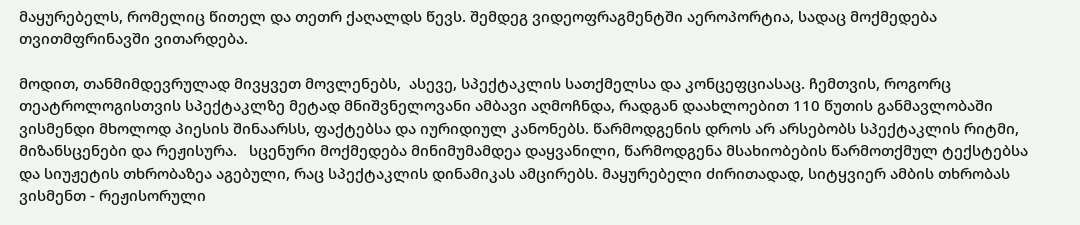მაყურებელს, რომელიც წითელ და თეთრ ქაღალდს წევს. შემდეგ ვიდეოფრაგმენტში აეროპორტია, სადაც მოქმედება თვითმფრინავში ვითარდება.

მოდით, თანმიმდევრულად მივყვეთ მოვლენებს,  ასევე, სპექტაკლის სათქმელსა და კონცეფციასაც. ჩემთვის, როგორც თეატროლოგისთვის სპექტაკლზე მეტად მნიშვნელოვანი ამბავი აღმოჩნდა, რადგან დაახლოებით 110 წუთის განმავლობაში ვისმენდი მხოლოდ პიესის შინაარსს, ფაქტებსა და იურიდიულ კანონებს. წარმოდგენის დროს არ არსებობს სპექტაკლის რიტმი, მიზანსცენები და რეჟისურა.   სცენური მოქმედება მინიმუმამდეა დაყვანილი, წარმოდგენა მსახიობების წარმოთქმულ ტექსტებსა და სიუჟეტის თხრობაზეა აგებული, რაც სპექტაკლის დინამიკას ამცირებს. მაყურებელი ძირითადად, სიტყვიერ ამბის თხრობას ვისმენთ - რეჟისორული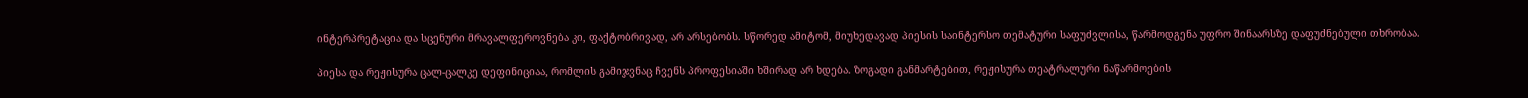ინტერპრეტაცია და სცენური მრავალფეროვნება კი, ფაქტობრივად, არ არსებობს. სწორედ ამიტომ, მიუხედავად პიესის საინტერსო თემატური საფუძვლისა, წარმოდგენა უფრო შინაარსზე დაფუძნებული თხრობაა.

პიესა და რეჟისურა ცალ-ცალკე დეფინიციაა, რომლის გამიჯვნაც ჩვენს პროფესიაში ხშირად არ ხდება. ზოგადი განმარტებით, რეჟისურა თეატრალური ნაწარმოების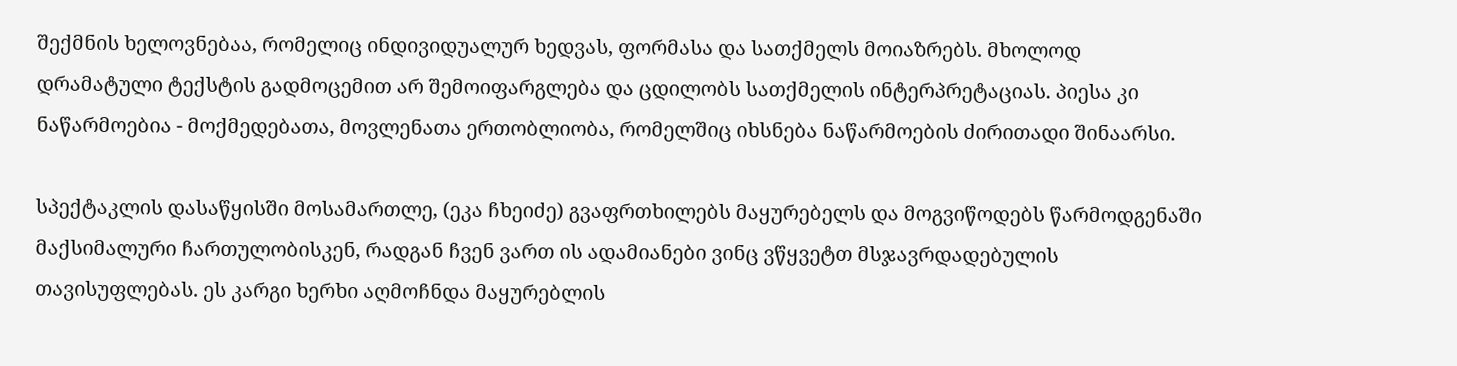შექმნის ხელოვნებაა, რომელიც ინდივიდუალურ ხედვას, ფორმასა და სათქმელს მოიაზრებს. მხოლოდ დრამატული ტექსტის გადმოცემით არ შემოიფარგლება და ცდილობს სათქმელის ინტერპრეტაციას. პიესა კი  ნაწარმოებია - მოქმედებათა, მოვლენათა ერთობლიობა, რომელშიც იხსნება ნაწარმოების ძირითადი შინაარსი.

სპექტაკლის დასაწყისში მოსამართლე, (ეკა ჩხეიძე) გვაფრთხილებს მაყურებელს და მოგვიწოდებს წარმოდგენაში მაქსიმალური ჩართულობისკენ, რადგან ჩვენ ვართ ის ადამიანები ვინც ვწყვეტთ მსჯავრდადებულის თავისუფლებას. ეს კარგი ხერხი აღმოჩნდა მაყურებლის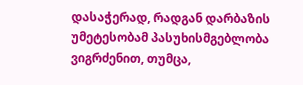დასაჭერად, რადგან დარბაზის უმეტესობამ პასუხისმგებლობა ვიგრძენით, თუმცა,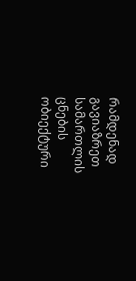რამდენად გავიაზრეთ სამართლის ცნების ობიექტური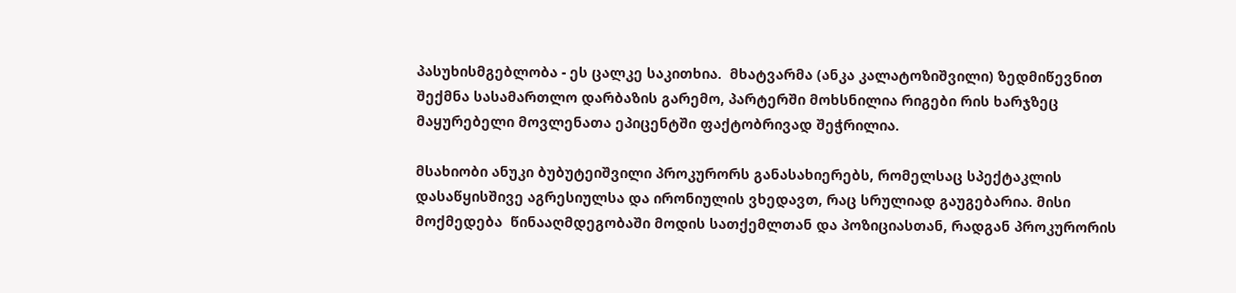პასუხისმგებლობა - ეს ცალკე საკითხია.  მხატვარმა (ანკა კალატოზიშვილი) ზედმიწევნით შექმნა სასამართლო დარბაზის გარემო, პარტერში მოხსნილია რიგები რის ხარჯზეც მაყურებელი მოვლენათა ეპიცენტში ფაქტობრივად შეჭრილია.

მსახიობი ანუკი ბუბუტეიშვილი პროკურორს განასახიერებს, რომელსაც სპექტაკლის დასაწყისშივე აგრესიულსა და ირონიულის ვხედავთ, რაც სრულიად გაუგებარია. მისი მოქმედება  წინააღმდეგობაში მოდის სათქემლთან და პოზიციასთან, რადგან პროკურორის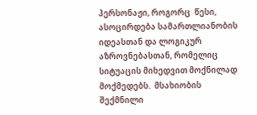პერსონაჟი, როგორც  წესი, ასოცირდება სამართლიანობის იდეასთან და ლოგიკურ აზროვნებასთან, რომელიც სიტუაცის მიხედვით მოქნილად მოქმედებს.  მსახიობის შექმნილი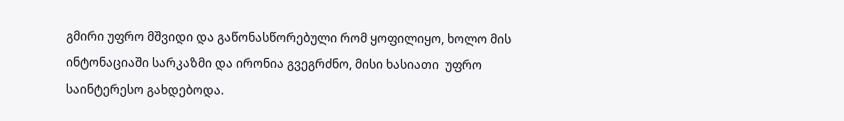გმირი უფრო მშვიდი და გაწონასწორებული რომ ყოფილიყო, ხოლო მის ინტონაციაში სარკაზმი და ირონია გვეგრძნო, მისი ხასიათი  უფრო საინტერესო გახდებოდა.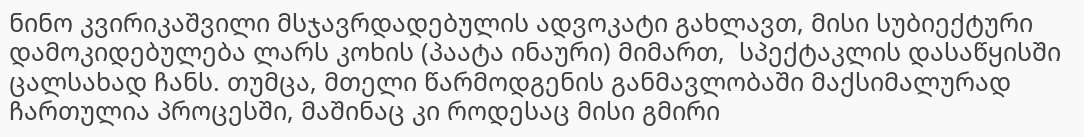ნინო კვირიკაშვილი მსჯავრდადებულის ადვოკატი გახლავთ, მისი სუბიექტური დამოკიდებულება ლარს კოხის (პაატა ინაური) მიმართ,  სპექტაკლის დასაწყისში ცალსახად ჩანს. თუმცა, მთელი წარმოდგენის განმავლობაში მაქსიმალურად ჩართულია პროცესში, მაშინაც კი როდესაც მისი გმირი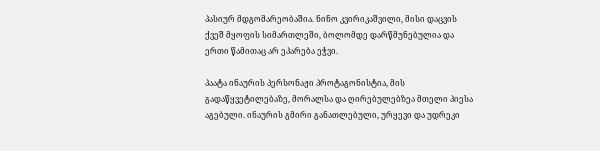პასიურ მდგომარეობაშია. ნინო კვირიკაშვილი, მისი დაცვის ქვეშ მყოფის სიმართლეში, ბოლომდე დარწმუნებულია და ერთი წამითაც არ ეპარება ეჭვი.

პაატა ინაურის პერსონაჟი პროტაგონისტია, მის გადაწყვეტილებაზე, მორალსა და ღირებულებზეა მთელი პიესა აგებული. ინაურის გმირი განათლებული, ურყევი და უდრეკი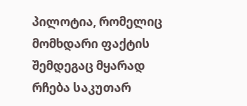პილოტია, რომელიც მომხდარი ფაქტის შემდეგაც მყარად რჩება საკუთარ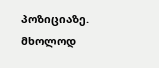პოზიციაზე. მხოლოდ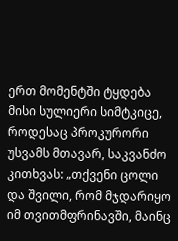ერთ მომენტში ტყდება მისი სულიერი სიმტკიცე, როდესაც პროკურორი უსვამს მთავარ, საკვანძო კითხვას: „თქვენი ცოლი და შვილი, რომ მჯდარიყო იმ თვითმფრინავში, მაინც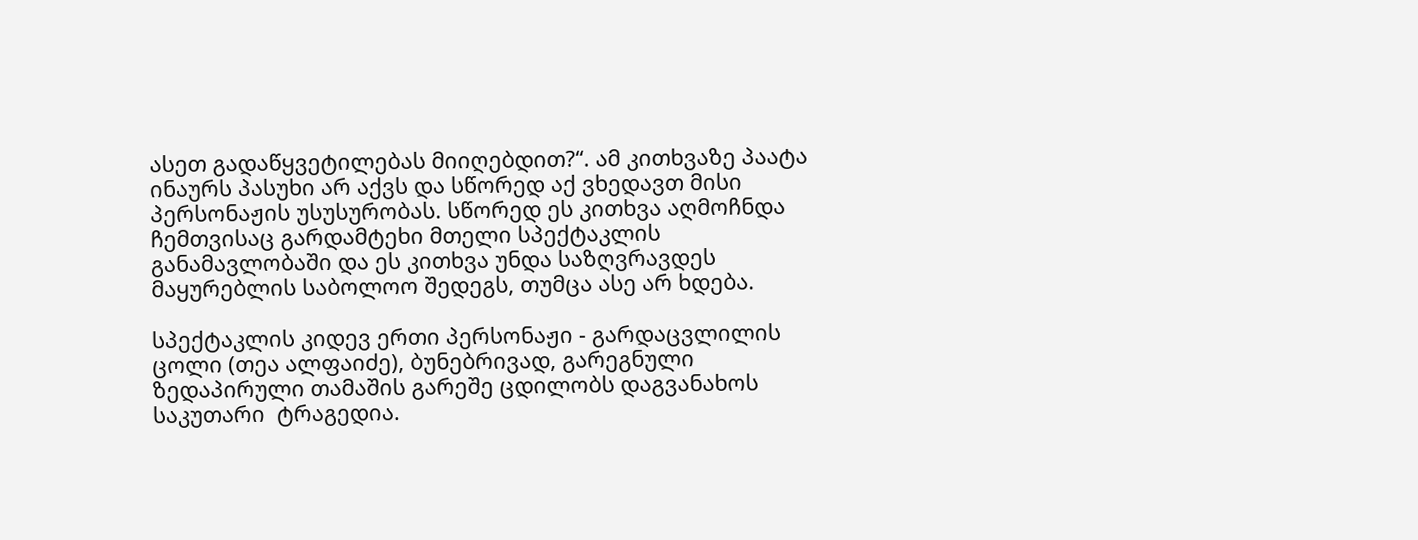ასეთ გადაწყვეტილებას მიიღებდით?“. ამ კითხვაზე პაატა ინაურს პასუხი არ აქვს და სწორედ აქ ვხედავთ მისი პერსონაჟის უსუსურობას. სწორედ ეს კითხვა აღმოჩნდა ჩემთვისაც გარდამტეხი მთელი სპექტაკლის განამავლობაში და ეს კითხვა უნდა საზღვრავდეს მაყურებლის საბოლოო შედეგს, თუმცა ასე არ ხდება.

სპექტაკლის კიდევ ერთი პერსონაჟი - გარდაცვლილის ცოლი (თეა ალფაიძე), ბუნებრივად, გარეგნული ზედაპირული თამაშის გარეშე ცდილობს დაგვანახოს საკუთარი  ტრაგედია.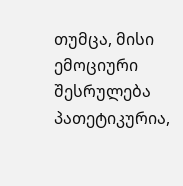თუმცა, მისი ემოციური შესრულება პათეტიკურია,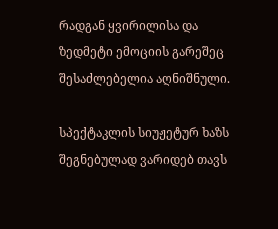რადგან ყვირილისა და ზედმეტი ემოციის გარეშეც შესაძლებელია აღნიშნული.

სპექტაკლის სიუჟეტურ ხაზს შეგნებულად ვარიდებ თავს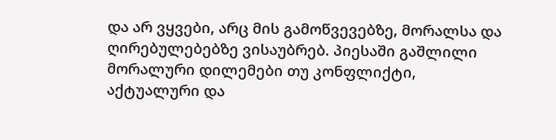და არ ვყვები, არც მის გამოწვევებზე, მორალსა და ღირებულებებზე ვისაუბრებ. პიესაში გაშლილი მორალური დილემები თუ კონფლიქტი, აქტუალური და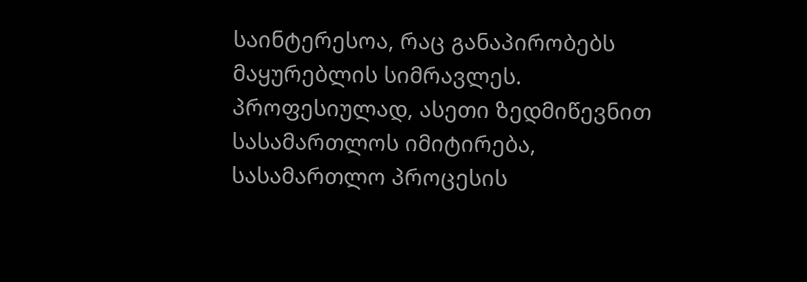საინტერესოა, რაც განაპირობებს მაყურებლის სიმრავლეს. პროფესიულად, ასეთი ზედმიწევნით სასამართლოს იმიტირება, სასამართლო პროცესის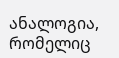ანალოგია, რომელიც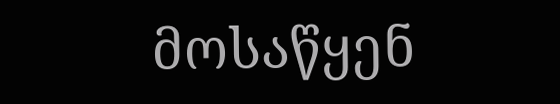მოსაწყენ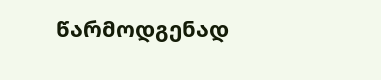წარმოდგენად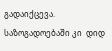გადაიქცევა. საზოგადოებაში კი  დიდ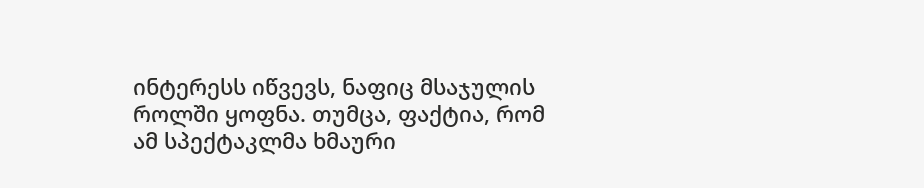ინტერესს იწვევს, ნაფიც მსაჯულის როლში ყოფნა. თუმცა, ფაქტია, რომ ამ სპექტაკლმა ხმაური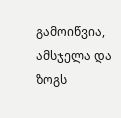გამოიწვია, ამსჯელა და ზოგს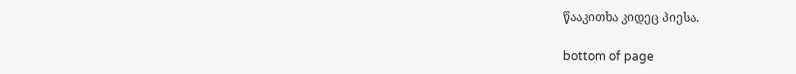წააკითხა კიდეც პიესა.

bottom of page